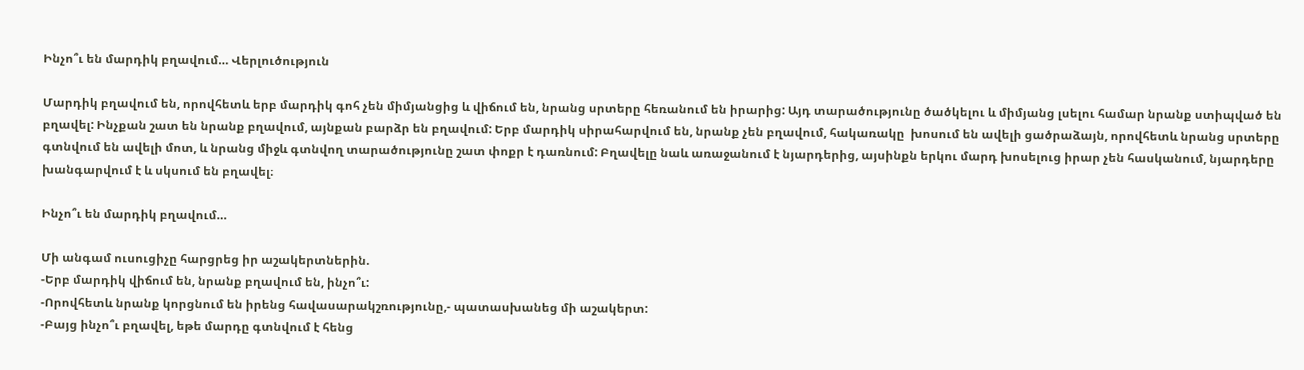Ինչո՞ւ են մարդիկ բղավում… Վերլուծություն

Մարդիկ բղավում են, որովհետև երբ մարդիկ գոհ չեն միմյանցից և վիճում են, նրանց սրտերը հեռանում են իրարից: Այդ տարածությունը ծածկելու և միմյանց լսելու համար նրանք ստիպված են բղավել: Ինչքան շատ են նրանք բղավում, այնքան բարձր են բղավում: Երբ մարդիկ սիրահարվում են, նրանք չեն բղավում, հակառակը  խոսում են ավելի ցածրաձայն, որովհետև նրանց սրտերը գտնվում են ավելի մոտ, և նրանց միջև գտնվող տարածությունը շատ փոքր է դառնում: Բղավելը նաև առաջանում է նյարդերից, այսինքն երկու մարդ խոսելուց իրար չեն հասկանում, նյարդերը խանգարվում է և սկսում են բղավել։

Ինչո՞ւ են մարդիկ բղավում…

Մի անգամ ուսուցիչը հարցրեց իր աշակերտներին.
-Երբ մարդիկ վիճում են, նրանք բղավում են, ինչո՞ւ:
-Որովհետև նրանք կորցնում են իրենց հավասարակշռությունը,- պատասխանեց մի աշակերտ:
-Բայց ինչո՞ւ բղավել, եթե մարդը գտնվում է հենց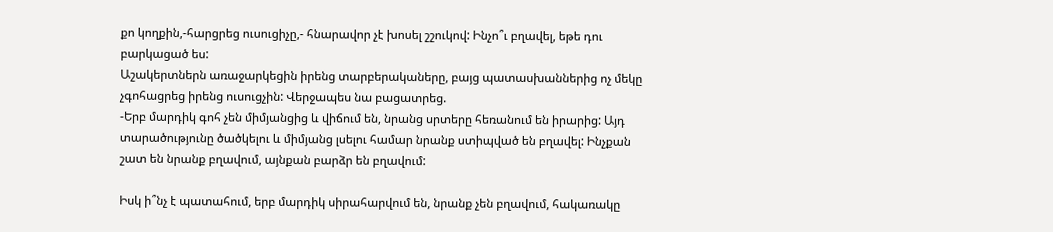քո կողքին,-հարցրեց ուսուցիչը,- հնարավոր չէ խոսել շշուկով: Ինչո՞ւ բղավել, եթե դու բարկացած ես:
Աշակերտներն առաջարկեցին իրենց տարբերակաները, բայց պատասխաններից ոչ մեկը չգոհացրեց իրենց ուսուցչին: Վերջապես նա բացատրեց.
-Երբ մարդիկ գոհ չեն միմյանցից և վիճում են, նրանց սրտերը հեռանում են իրարից: Այդ տարածությունը ծածկելու և միմյանց լսելու համար նրանք ստիպված են բղավել: Ինչքան շատ են նրանք բղավում, այնքան բարձր են բղավում:

Իսկ ի՞նչ է պատահում, երբ մարդիկ սիրահարվում են, նրանք չեն բղավում, հակառակը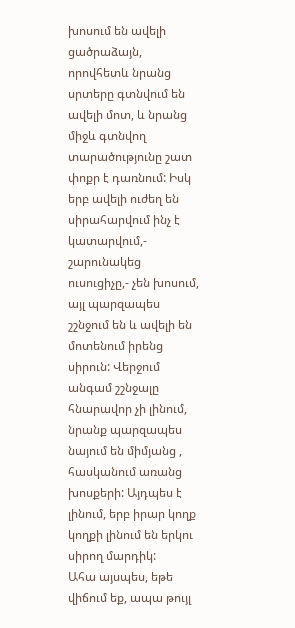խոսում են ավելի ցածրաձայն, որովհետև նրանց սրտերը գտնվում են ավելի մոտ, և նրանց միջև գտնվող տարածությունը շատ փոքր է դառնում: Իսկ երբ ավելի ուժեղ են սիրահարվում ինչ է կատարվում,- շարունակեց ուսուցիչը,- չեն խոսում, այլ պարզապես շշնջում են և ավելի են մոտենում իրենց սիրուն: Վերջում անգամ շշնջալը հնարավոր չի լինում, նրանք պարզապես նայում են միմյանց , հասկանում առանց խոսքերի: Այդպես է լինում, երբ իրար կողք կողքի լինում են երկու սիրող մարդիկ:
Ահա այսպես, եթե վիճում եք, ապա թույլ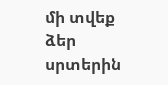մի տվեք ձեր սրտերին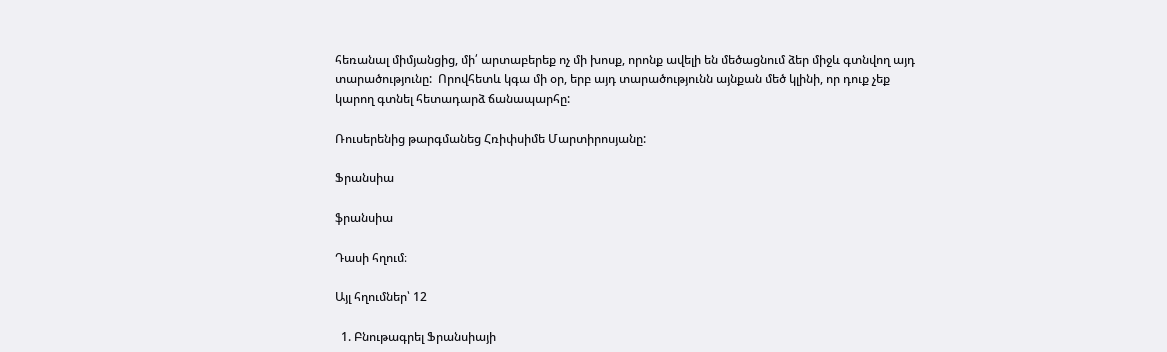հեռանալ միմյանցից, մի՛ արտաբերեք ոչ մի խոսք, որոնք ավելի են մեծացնում ձեր միջև գտնվող այդ տարածությունը:  Որովհետև կգա մի օր, երբ այդ տարածությունն այնքան մեծ կլինի, որ դուք չեք կարող գտնել հետադարձ ճանապարհը:

Ռուսերենից թարգմանեց Հռիփսիմե Մարտիրոսյանը:

Ֆրանսիա

ֆրանսիա

Դասի հղում։

Այլ հղումներ՝ 12

  1. Բնութագրել Ֆրանսիայի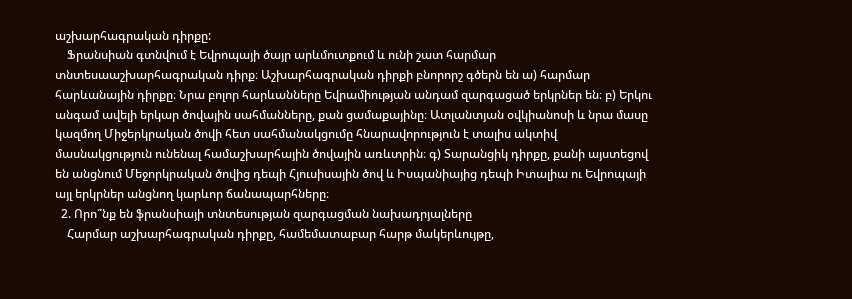աշխարհագրական դիրքը:
    Ֆրանսիան գտնվում է Եվրոպայի ծայր արևմուտքում և ունի շատ հարմար տնտեսաաշխարհագրական դիրք։ Աշխարհագրական դիրքի բնորորշ գծերն են ա) հարմար հարևանային դիրքը։ Նրա բոլոր հարևանները Եվրամիության անդամ զարգացած երկրներ են։ բ) Երկու անգամ ավելի երկար ծովային սահմանները, քան ցամաքայինը։ Ատլանտյան օվկիանոսի և նրա մասը կազմող Միջերկրական ծովի հետ սահմանակցումը հնարավորություն է տալիս ակտիվ մասնակցություն ունենալ համաշխարհային ծովային առևտրին։ գ) Տարանցիկ դիրքը, քանի այստեցով են անցնում Մեջորկրական ծովից դեպի Հյուսիսային ծով և Իսպանիայից դեպի Իտալիա ու Եվրոպայի այլ երկրներ անցնող կարևոր ճանապարհները։
  2. Որո՞նք են ֆրանսիայի տնտեսության զարգացման նախադրյալները
    Հարմար աշխարհագրական դիրքը, համեմատաբար հարթ մակերևույթը,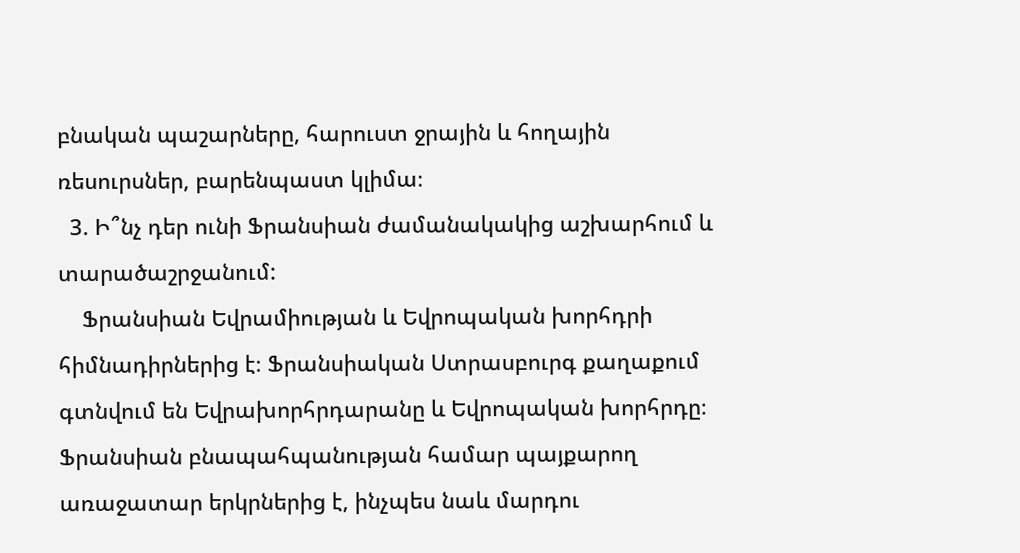բնական պաշարները, հարուստ ջրային և հողային ռեսուրսներ, բարենպաստ կլիմա։
  3. Ի՞նչ դեր ունի Ֆրանսիան ժամանակակից աշխարհում և տարածաշրջանում:
    Ֆրանսիան Եվրամիության և Եվրոպական խորհդրի հիմնադիրներից է։ Ֆրանսիական Ստրասբուրգ քաղաքում գտնվում են Եվրախորհրդարանը և Եվրոպական խորհրդը։ Ֆրանսիան բնապահպանության համար պայքարող առաջատար երկրներից է, ինչպես նաև մարդու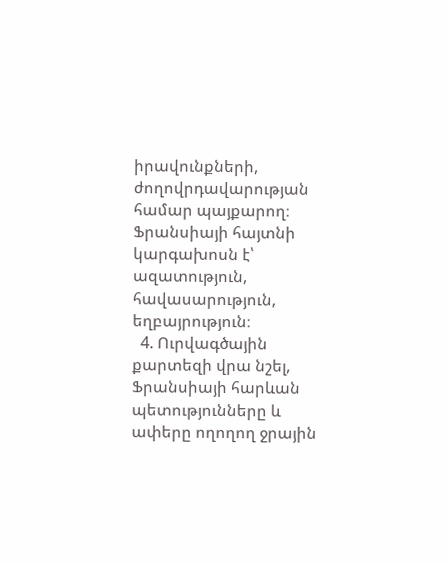իրավունքների, ժողովրդավարության համար պայքարող։ Ֆրանսիայի հայտնի կարգախոսն է՝ ազատություն, հավասարություն, եղբայրություն։
  4. Ուրվագծային քարտեզի վրա նշել, Ֆրանսիայի հարևան պետությունները և ափերը ողողող ջրային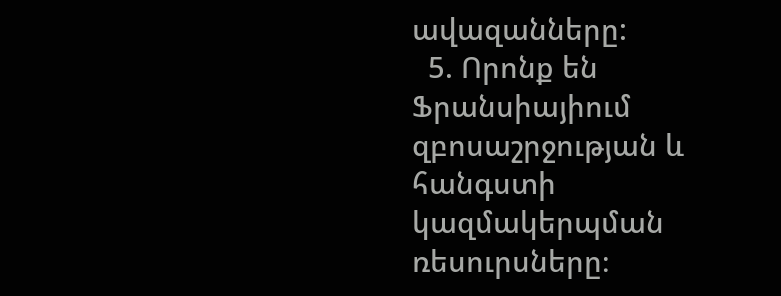ավազանները:
  5. Որոնք են Ֆրանսիայիում զբոսաշրջության և հանգստի կազմակերպման ռեսուրսները։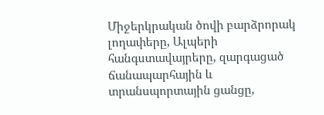Միջերկրական ծովի բարձրորակ լողափերը, Ալպերի հանգստավայրերը, զարգացած ճանապարհային և տրանսպորտային ցանցը,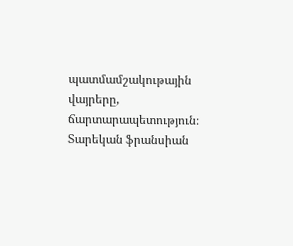պատմամշակութային վայրերը, ճարտարապետություն։ Տարեկան ֆրանսիան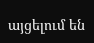այցելում են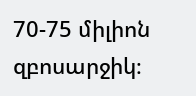70-75 միլիոն զբոսարջիկ։